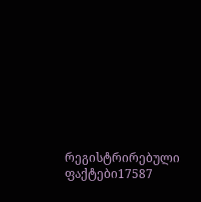რეგისტრირებული ფაქტები17587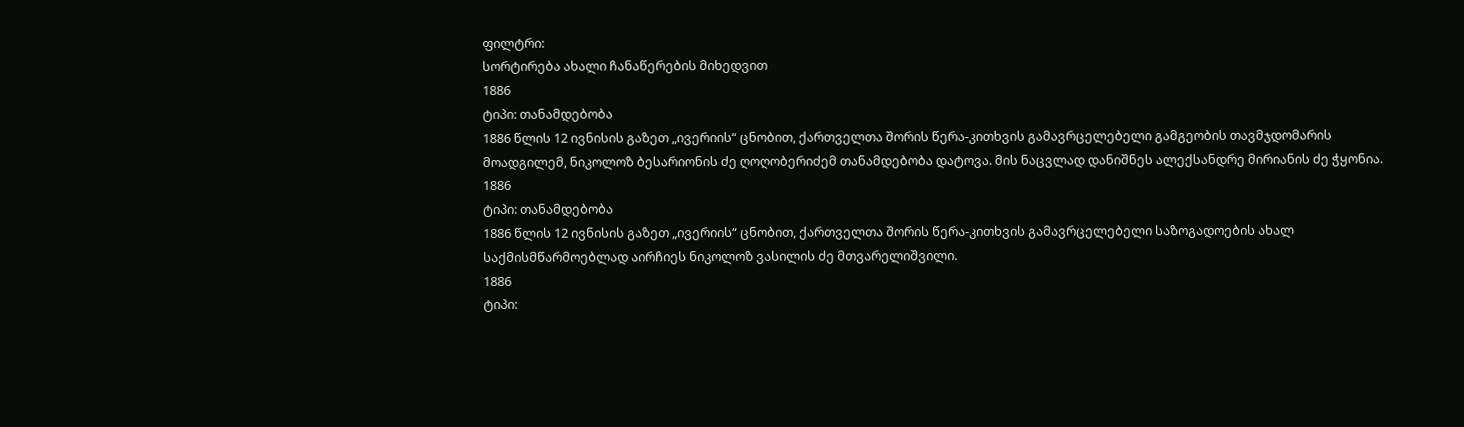ფილტრი:
სორტირება ახალი ჩანაწერების მიხედვით
1886
ტიპი: თანამდებობა
1886 წლის 12 ივნისის გაზეთ „ივერიის“ ცნობით, ქართველთა შორის წერა-კითხვის გამავრცელებელი გამგეობის თავმჯდომარის მოადგილემ, ნიკოლოზ ბესარიონის ძე ღოღობერიძემ თანამდებობა დატოვა. მის ნაცვლად დანიშნეს ალექსანდრე მირიანის ძე ჭყონია.
1886
ტიპი: თანამდებობა
1886 წლის 12 ივნისის გაზეთ „ივერიის“ ცნობით, ქართველთა შორის წერა-კითხვის გამავრცელებელი საზოგადოების ახალ საქმისმწარმოებლად აირჩიეს ნიკოლოზ ვასილის ძე მთვარელიშვილი.
1886
ტიპი: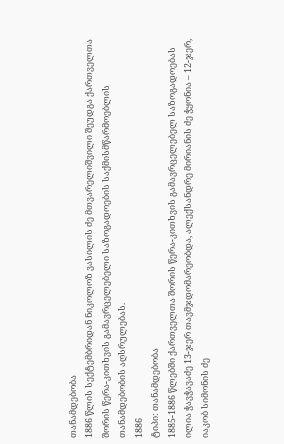თანამდებობა
1886 წლის სექტემბრიდან ნიკოლოზ ვასილის ძე მთვარელიშვილი შეუდგა ქართველთა შორის წერა-კითხვის გამავრცელებელი საზოგადოების საქმისმწარმოებლის თანამდებობის აღსრულებას.
1886
ტიპი: თანამდებობა
1885-1886 წლებში ქართველთა შორის წერა-კითხვის გამავრცელებელ საზოგადოებას ილია ჭავჭავაძე 13-ჯერ თავმჯდომარეობდა, ალექსანდრე მირიანის ძე ჭყონია – 12-ჯერ, იაკობ სიმონის ძე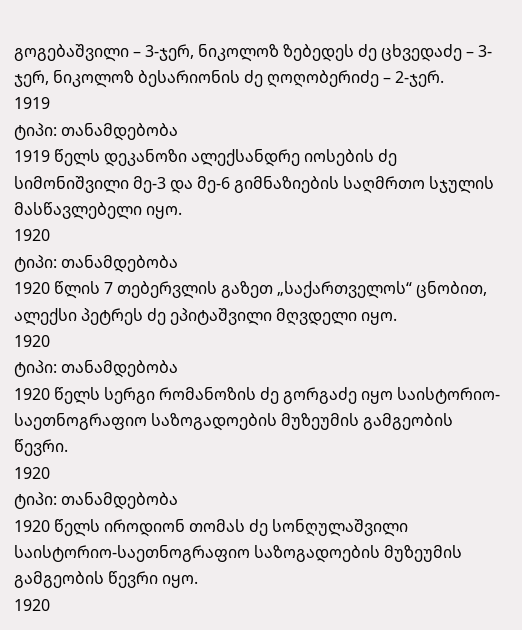გოგებაშვილი – 3-ჯერ, ნიკოლოზ ზებედეს ძე ცხვედაძე – 3-ჯერ, ნიკოლოზ ბესარიონის ძე ღოღობერიძე – 2-ჯერ.
1919
ტიპი: თანამდებობა
1919 წელს დეკანოზი ალექსანდრე იოსების ძე სიმონიშვილი მე-3 და მე-6 გიმნაზიების საღმრთო სჯულის მასწავლებელი იყო.
1920
ტიპი: თანამდებობა
1920 წლის 7 თებერვლის გაზეთ „საქართველოს“ ცნობით, ალექსი პეტრეს ძე ეპიტაშვილი მღვდელი იყო.
1920
ტიპი: თანამდებობა
1920 წელს სერგი რომანოზის ძე გორგაძე იყო საისტორიო-საეთნოგრაფიო საზოგადოების მუზეუმის გამგეობის წევრი.
1920
ტიპი: თანამდებობა
1920 წელს იროდიონ თომას ძე სონღულაშვილი საისტორიო-საეთნოგრაფიო საზოგადოების მუზეუმის გამგეობის წევრი იყო.
1920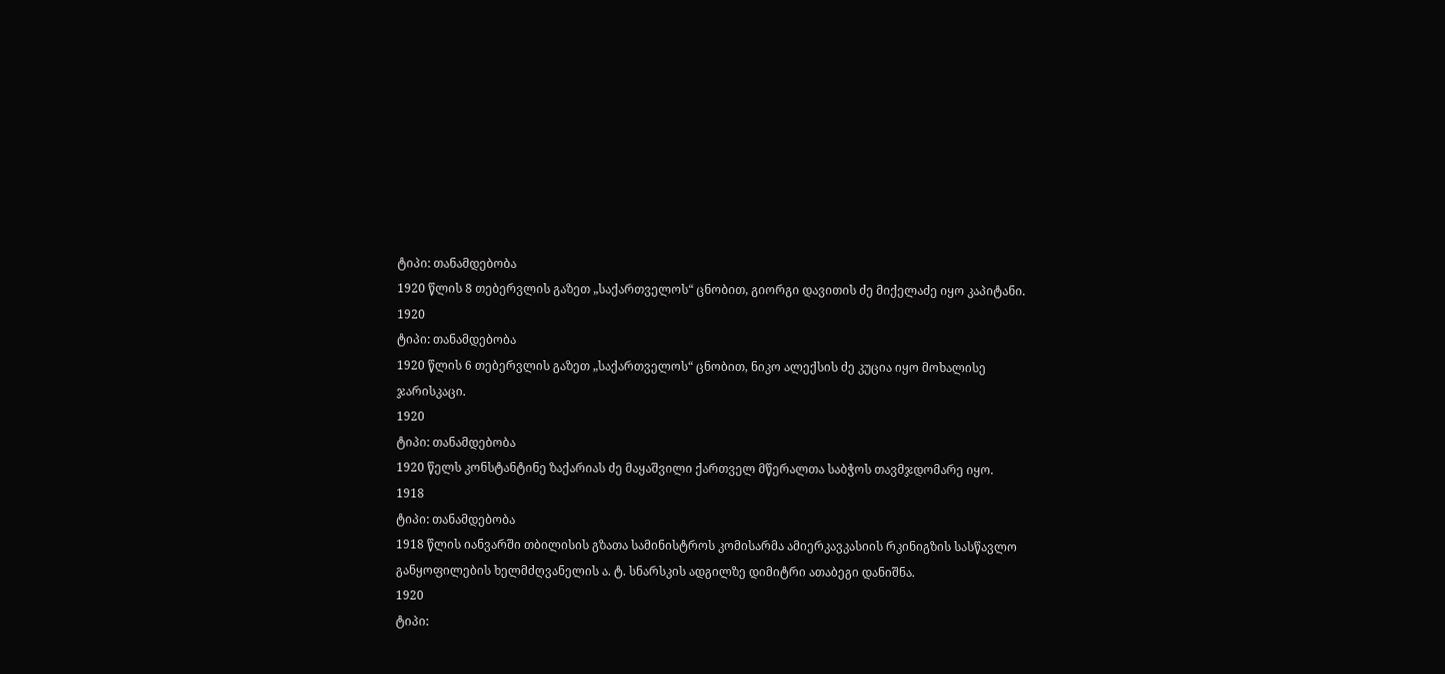ტიპი: თანამდებობა
1920 წლის 8 თებერვლის გაზეთ „საქართველოს“ ცნობით, გიორგი დავითის ძე მიქელაძე იყო კაპიტანი.
1920
ტიპი: თანამდებობა
1920 წლის 6 თებერვლის გაზეთ „საქართველოს“ ცნობით, ნიკო ალექსის ძე კუცია იყო მოხალისე ჯარისკაცი.
1920
ტიპი: თანამდებობა
1920 წელს კონსტანტინე ზაქარიას ძე მაყაშვილი ქართველ მწერალთა საბჭოს თავმჯდომარე იყო.
1918
ტიპი: თანამდებობა
1918 წლის იანვარში თბილისის გზათა სამინისტროს კომისარმა ამიერკავკასიის რკინიგზის სასწავლო განყოფილების ხელმძღვანელის ა. ტ. სნარსკის ადგილზე დიმიტრი ათაბეგი დანიშნა.
1920
ტიპი: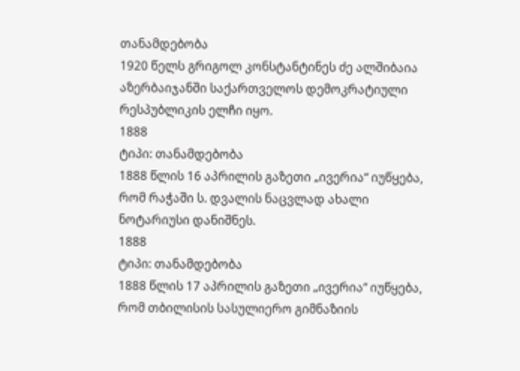თანამდებობა
1920 წელს გრიგოლ კონსტანტინეს ძე ალშიბაია აზერბაიჯანში საქართველოს დემოკრატიული რესპუბლიკის ელჩი იყო.
1888
ტიპი: თანამდებობა
1888 წლის 16 აპრილის გაზეთი „ივერია“ იუწყება, რომ რაჭაში ს. დვალის ნაცვლად ახალი ნოტარიუსი დანიშნეს.
1888
ტიპი: თანამდებობა
1888 წლის 17 აპრილის გაზეთი „ივერია“ იუწყება, რომ თბილისის სასულიერო გიმნაზიის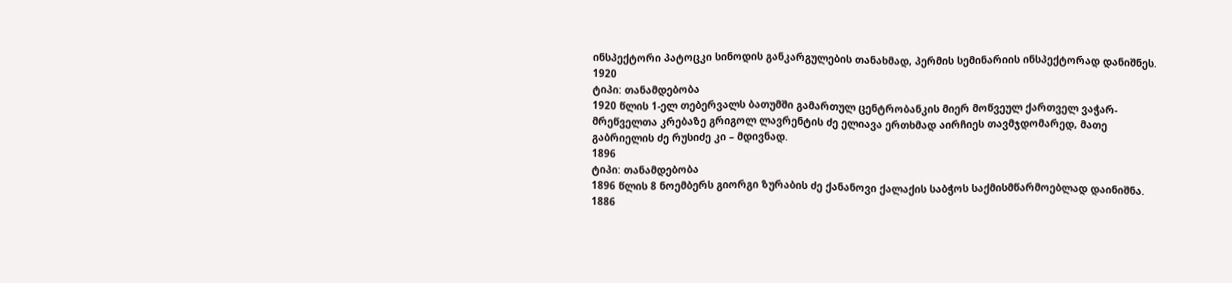ინსპექტორი პატოცკი სინოდის განკარგულების თანახმად, პერმის სემინარიის ინსპექტორად დანიშნეს.
1920
ტიპი: თანამდებობა
1920 წლის 1-ელ თებერვალს ბათუმში გამართულ ცენტრობანკის მიერ მოწვეულ ქართველ ვაჭარ-მრეწველთა კრებაზე გრიგოლ ლავრენტის ძე ელიავა ერთხმად აირჩიეს თავმჯდომარედ, მათე გაბრიელის ძე რუსიძე კი – მდივნად.
1896
ტიპი: თანამდებობა
1896 წლის 8 ნოემბერს გიორგი ზურაბის ძე ქანანოვი ქალაქის საბჭოს საქმისმწარმოებლად დაინიშნა.
1886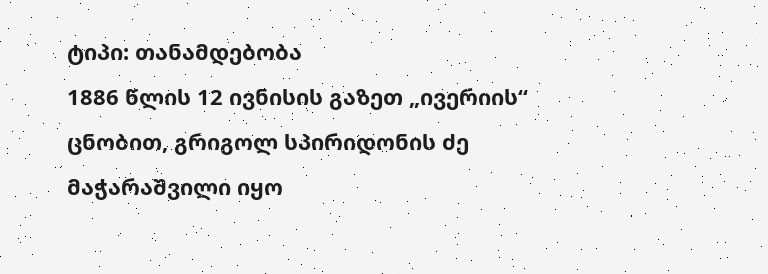ტიპი: თანამდებობა
1886 წლის 12 ივნისის გაზეთ „ივერიის“ ცნობით, გრიგოლ სპირიდონის ძე მაჭარაშვილი იყო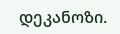დეკანოზი.